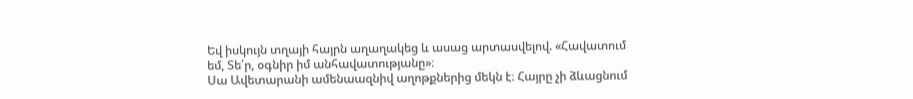Եվ իսկույն տղայի հայրն աղաղակեց և ասաց արտասվելով. «Հավատում եմ, Տե՛ր, օգնիր իմ անհավատությանը»։
Սա Ավետարանի ամենաազնիվ աղոթքներից մեկն է։ Հայրը չի ձևացնում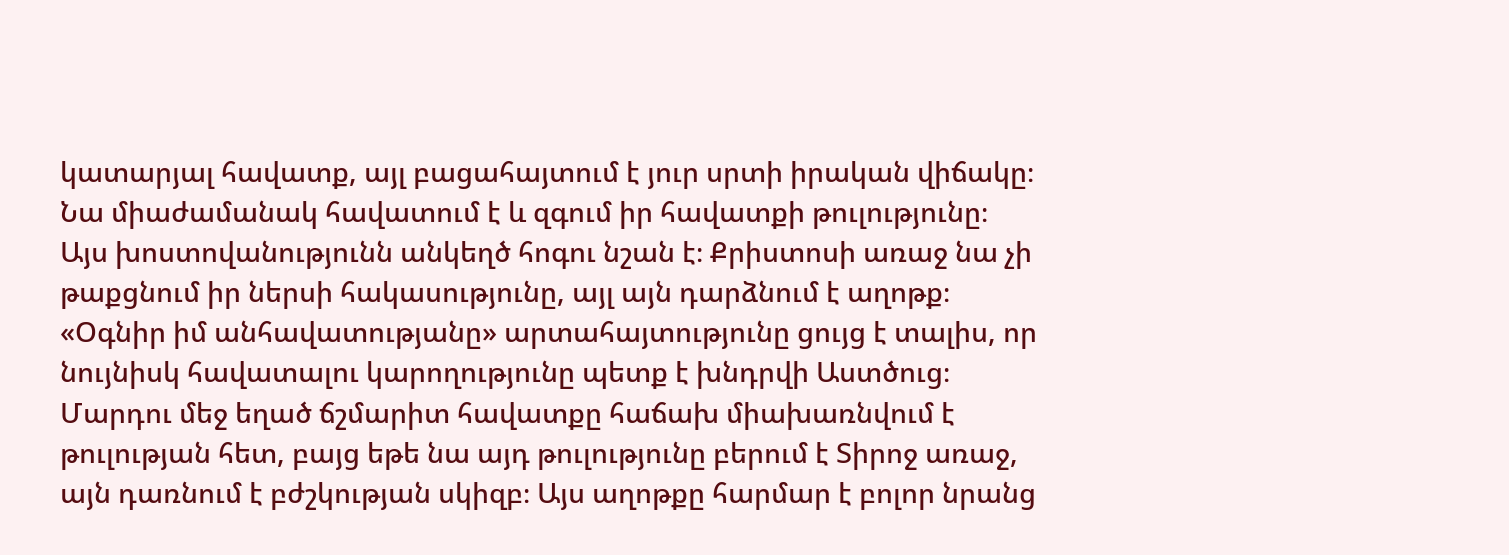կատարյալ հավատք, այլ բացահայտում է յուր սրտի իրական վիճակը։ Նա միաժամանակ հավատում է և զգում իր հավատքի թուլությունը։ Այս խոստովանությունն անկեղծ հոգու նշան է։ Քրիստոսի առաջ նա չի թաքցնում իր ներսի հակասությունը, այլ այն դարձնում է աղոթք։ «Օգնիր իմ անհավատությանը» արտահայտությունը ցույց է տալիս, որ նույնիսկ հավատալու կարողությունը պետք է խնդրվի Աստծուց։ Մարդու մեջ եղած ճշմարիտ հավատքը հաճախ միախառնվում է թուլության հետ, բայց եթե նա այդ թուլությունը բերում է Տիրոջ առաջ, այն դառնում է բժշկության սկիզբ։ Այս աղոթքը հարմար է բոլոր նրանց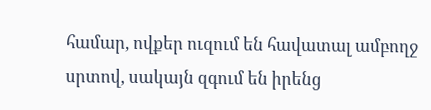համար, ովքեր ուզում են հավատալ ամբողջ սրտով, սակայն զգում են իրենց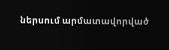ներսում արմատավորված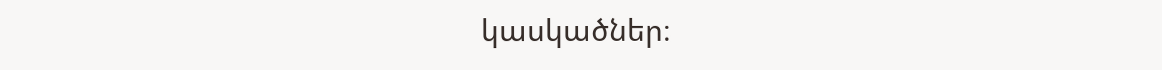կասկածներ։